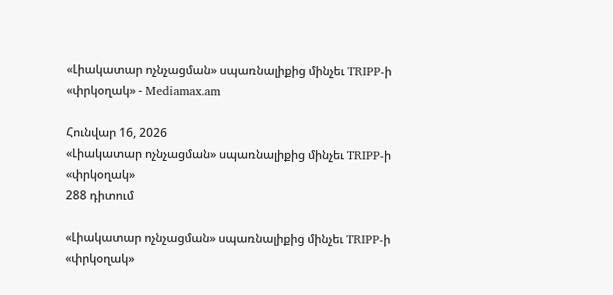«Լիակատար ոչնչացման» սպառնալիքից մինչեւ TRIPP-ի «փրկօղակ» - Mediamax.am

Հունվար 16, 2026
«Լիակատար ոչնչացման» սպառնալիքից մինչեւ TRIPP-ի «փրկօղակ»
288 դիտում

«Լիակատար ոչնչացման» սպառնալիքից մինչեւ TRIPP-ի «փրկօղակ»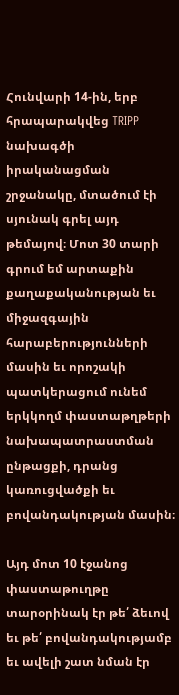Հունվարի 14-ին, երբ հրապարակվեց TRIPP նախագծի իրականացման շրջանակը, մտածում էի սյունակ գրել այդ թեմայով։ Մոտ 30 տարի գրում եմ արտաքին քաղաքականության եւ միջազգային հարաբերությունների մասին եւ որոշակի պատկերացում ունեմ երկկողմ փաստաթղթերի նախապատրաստման ընթացքի, դրանց կառուցվածքի եւ բովանդակության մասին։

Այդ մոտ 10 էջանոց փաստաթուղթը տարօրինակ էր թե՛ ձեւով եւ թե՛ բովանդակությամբ եւ ավելի շատ նման էր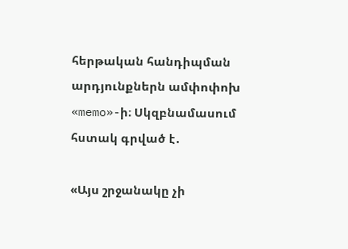հերթական հանդիպման
արդյունքներն ամփոփոխ «memo»-ի։ Սկզբնամասում հստակ գրված է․

«Այս շրջանակը չի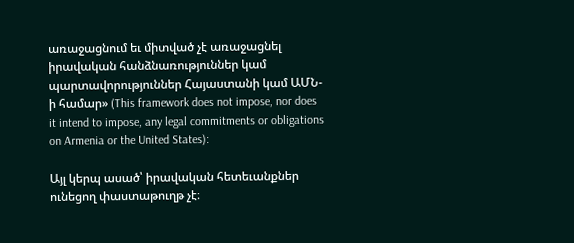առաջացնում եւ միտված չէ առաջացնել իրավական հանձնառություններ կամ պարտավորություններ Հայաստանի կամ ԱՄՆ-ի համար» (This framework does not impose, nor does it intend to impose, any legal commitments or obligations on Armenia or the United States):

Այլ կերպ ասած՝ իրավական հետեւանքներ ունեցող փաստաթուղթ չէ։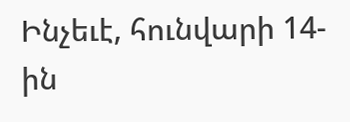Ինչեւէ, հունվարի 14-ին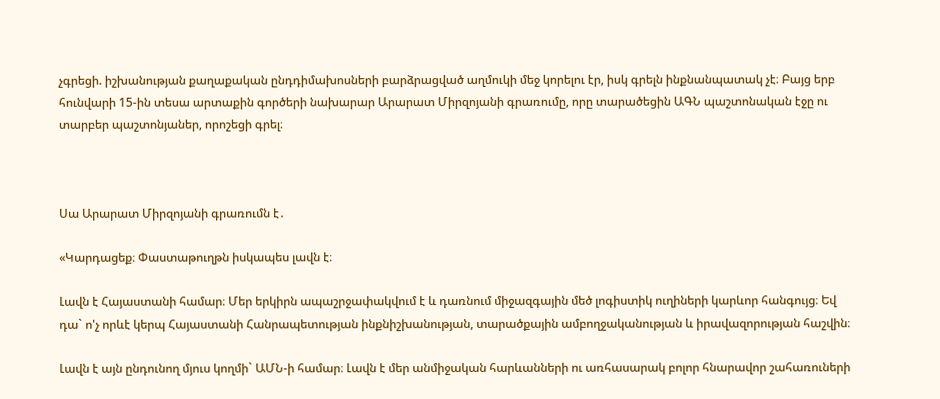չգրեցի. իշխանության քաղաքական ընդդիմախոսների բարձրացված աղմուկի մեջ կորելու էր, իսկ գրելն ինքնանպատակ չէ։ Բայց երբ հունվարի 15-ին տեսա արտաքին գործերի նախարար Արարատ Միրզոյանի գրառումը, որը տարածեցին ԱԳՆ պաշտոնական էջը ու տարբեր պաշտոնյաներ, որոշեցի գրել։



Սա Արարատ Միրզոյանի գրառումն է․

«Կարդացեք։ Փաստաթուղթն իսկապես լավն է։

Լավն է Հայաստանի համար։ Մեր երկիրն ապաշրջափակվում է և դառնում միջազգային մեծ լոգիստիկ ուղիների կարևոր հանգույց։ Եվ դա` ո'չ որևէ կերպ Հայաստանի Հանրապետության ինքնիշխանության, տարածքային ամբողջականության և իրավազորության հաշվին։

Լավն է այն ընդունող մյուս կողմի` ԱՄՆ-ի համար։ Լավն է մեր անմիջական հարևանների ու առհասարակ բոլոր հնարավոր շահառուների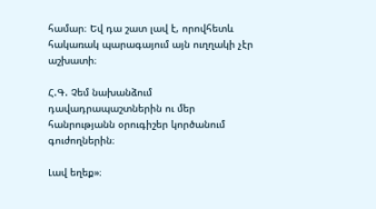համար։ Եվ դա շատ լավ է, որովհետև հակառակ պարագայում այն ուղղակի չէր աշխատի։

Հ.Գ. Չեմ նախանձում դավադրապաշտներին ու մեր հանրությանն օրուգիշեր կործանում գուժողներին։

Լավ եղեք»։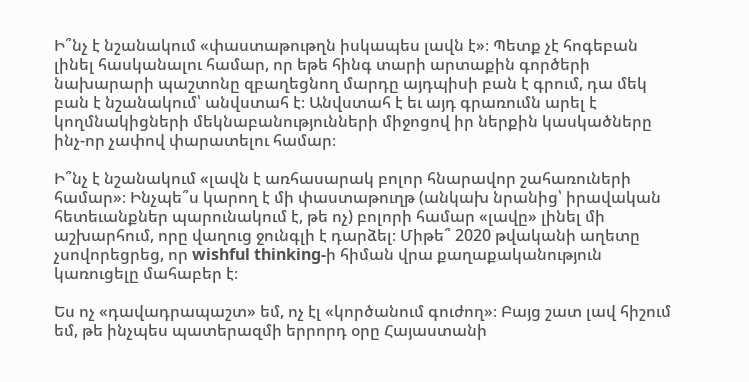Ի՞նչ է նշանակում «փաստաթութղն իսկապես լավն է»։ Պետք չէ հոգեբան լինել հասկանալու համար, որ եթե հինգ տարի արտաքին գործերի նախարարի պաշտոնը զբաղեցնող մարդը այդպիսի բան է գրում, դա մեկ բան է նշանակում՝ անվստահ է։ Անվստահ է եւ այդ գրառումն արել է կողմնակիցների մեկնաբանությունների միջոցով իր ներքին կասկածները ինչ-որ չափով փարատելու համար։

Ի՞նչ է նշանակում «լավն է առհասարակ բոլոր հնարավոր շահառուների համար»։ Ինչպե՞ս կարող է մի փաստաթուղթ (անկախ նրանից՝ իրավական հետեւանքներ պարունակում է, թե ոչ) բոլորի համար «լավը» լինել մի աշխարհում, որը վաղուց ջունգլի է դարձել։ Միթե՞ 2020 թվականի աղետը չսովորեցրեց, որ wishful thinking-ի հիման վրա քաղաքականություն կառուցելը մահաբեր է։

Ես ոչ «դավադրապաշտ» եմ, ոչ էլ «կործանում գուժող»։ Բայց շատ լավ հիշում եմ, թե ինչպես պատերազմի երրորդ օրը Հայաստանի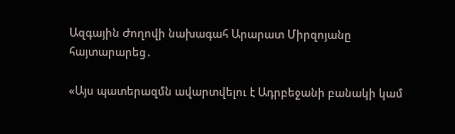Ազգային Ժողովի նախագահ Արարատ Միրզոյանը հայտարարեց․

«Այս պատերազմն ավարտվելու է Ադրբեջանի բանակի կամ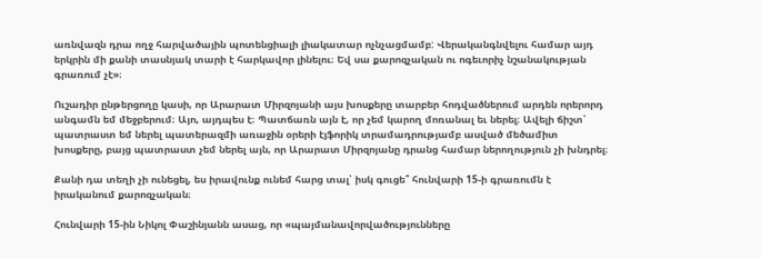առնվազն դրա ողջ հարվածային պոտենցիալի լիակատար ոչնչացմամբ: Վերականգնվելու համար այդ երկրին մի քանի տասնյակ տարի է հարկավոր լինելու։ Եվ սա քարոզչական ու ոգեւորիչ նշանակության գրառում չէ»։

Ուշադիր ընթերցողը կասի, որ Արարատ Միրզոյանի այս խոսքերը տարբեր հոդվածներում արդեն որերորդ անգամն եմ մեջբերում։ Այո, այդպես է։ Պատճառն այն է, որ չեմ կարող մոռանալ եւ ներել։ Ավելի ճիշտ՝ պատրաստ եմ ներել պատերազմի առաջին օրերի էյֆորիկ տրամադրությամբ ասված մեծամիտ խոսքերը, բայց պատրաստ չեմ ներել այն, որ Արարատ Միրզոյանը դրանց համար ներողություն չի խնդրել։

Քանի դա տեղի չի ունեցել, ես իրավունք ունեմ հարց տալ՝ իսկ գուցե՞ հունվարի 15-ի գրառումն է իրականում քարոզչական։

Հունվարի 15-ին Նիկոլ Փաշինյանն ասաց, որ «պայմանավորվածությունները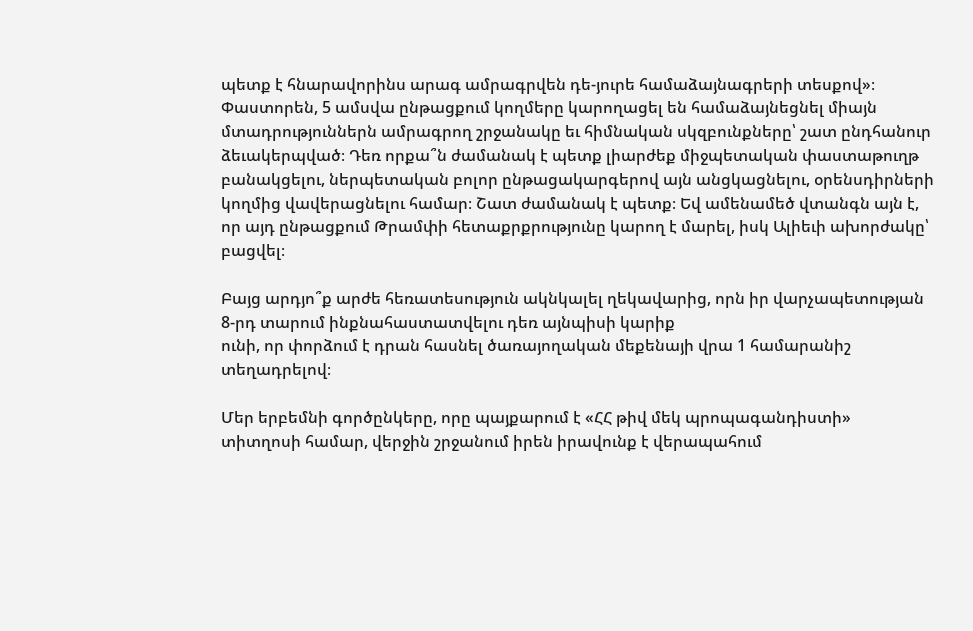պետք է հնարավորինս արագ ամրագրվեն դե-յուրե համաձայնագրերի տեսքով»։ Փաստորեն, 5 ամսվա ընթացքում կողմերը կարողացել են համաձայնեցնել միայն մտադրություններն ամրագրող շրջանակը եւ հիմնական սկզբունքները՝ շատ ընդհանուր ձեւակերպված։ Դեռ որքա՞ն ժամանակ է պետք լիարժեք միջպետական փաստաթուղթ բանակցելու, ներպետական բոլոր ընթացակարգերով այն անցկացնելու, օրենսդիրների կողմից վավերացնելու համար։ Շատ ժամանակ է պետք։ Եվ ամենամեծ վտանգն այն է, որ այդ ընթացքում Թրամփի հետաքրքրությունը կարող է մարել, իսկ Ալիեւի ախորժակը՝ բացվել։

Բայց արդյո՞ք արժե հեռատեսություն ակնկալել ղեկավարից, որն իր վարչապետության 8-րդ տարում ինքնահաստատվելու դեռ այնպիսի կարիք
ունի, որ փորձում է դրան հասնել ծառայողական մեքենայի վրա 1 համարանիշ տեղադրելով։

Մեր երբեմնի գործընկերը, որը պայքարում է «ՀՀ թիվ մեկ պրոպագանդիստի» տիտղոսի համար, վերջին շրջանում իրեն իրավունք է վերապահում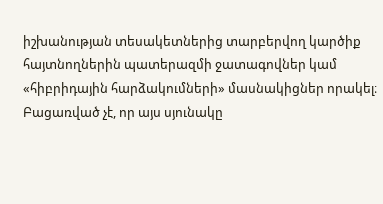իշխանության տեսակետներից տարբերվող կարծիք հայտնողներին պատերազմի ջատագովներ կամ «հիբրիդային հարձակումների» մասնակիցներ որակել։ Բացառված չէ, որ այս սյունակը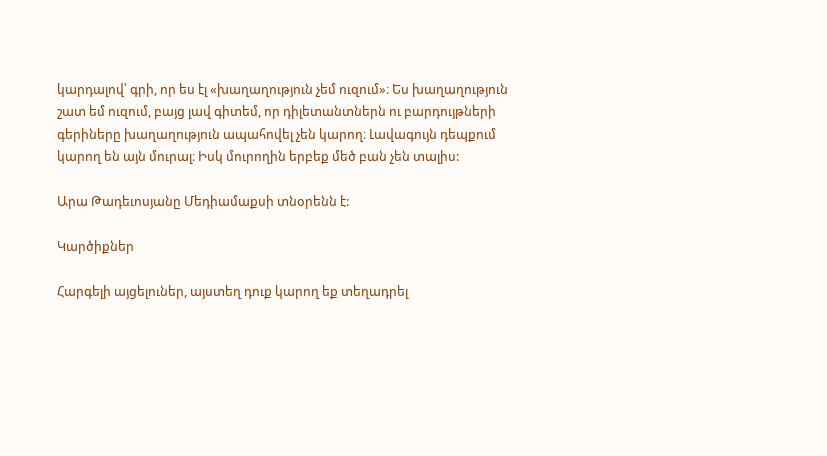կարդալով՝ գրի, որ ես էլ «խաղաղություն չեմ ուզում»։ Ես խաղաղություն շատ եմ ուզում, բայց լավ գիտեմ, որ դիլետանտներն ու բարդույթների գերիները խաղաղություն ապահովել չեն կարող։ Լավագույն դեպքում կարող են այն մուրալ։ Իսկ մուրողին երբեք մեծ բան չեն տալիս:

Արա Թադեւոսյանը Մեդիամաքսի տնօրենն է:

Կարծիքներ

Հարգելի այցելուներ, այստեղ դուք կարող եք տեղադրել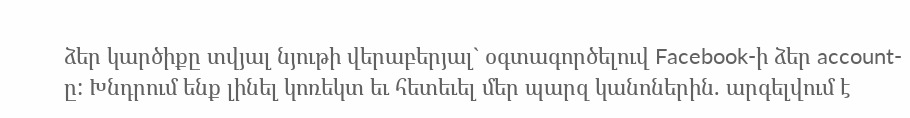ձեր կարծիքը տվյալ նյութի վերաբերյալ` օգտագործելուվ Facebook-ի ձեր account-ը: Խնդրում ենք լինել կոռեկտ եւ հետեւել մեր պարզ կանոներին. արգելվում է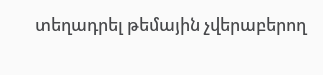տեղադրել թեմային չվերաբերող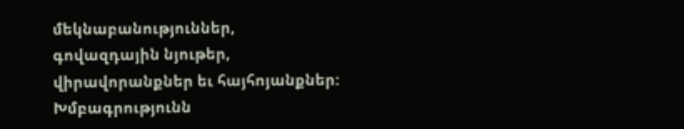մեկնաբանություններ, գովազդային նյութեր, վիրավորանքներ եւ հայհոյանքներ: Խմբագրությունն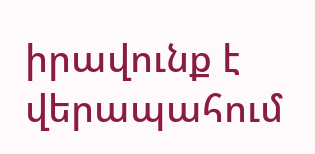իրավունք է վերապահում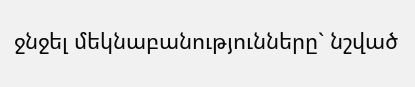ջնջել մեկնաբանությունները` նշված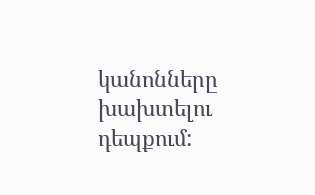կանոնները խախտելու դեպքում: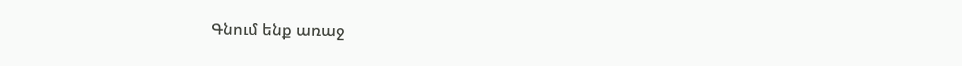Գնում ենք առաջ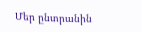Մեր ընտրանին